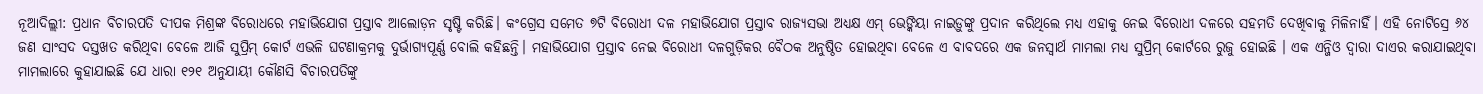ନୂଆଦିଲ୍ଲୀ: ପ୍ରଧାନ ବିଚାରପତି ଦୀପକ ମିଶ୍ରଙ୍କ ବିରୋଧରେ ମହାଭିଯୋଗ ପ୍ରସ୍ତାବ ଆଲୋଡ଼ନ ସୃଷ୍ଟି କରିଛି। କଂଗ୍ରେସ ସମେତ ୭ଟି ବିରୋଧୀ ଦଳ ମହାଭିଯୋଗ ପ୍ରସ୍ତାବ ରାଜ୍ୟସଭା ଅଧ୍ୟକ୍ଷ ଏମ୍ ଭେଙ୍କିୟା ନାଇଡ଼ୁଙ୍କୁ ପ୍ରଦାନ କରିଥିଲେ ମଧ୍ୟ ଏହାକୁ ନେଇ ବିରୋଧୀ ଦଳରେ ସହମତି ଦେଖିବାକୁ ମିଳିନାହିଁ। ଏହି ନୋଟିସ୍ରେ ୬୪ ଜଣ ସାଂସଦ ଦସ୍ତଖତ କରିଥିବା ବେଳେ ଆଜି ସୁପ୍ରିମ୍ କୋର୍ଟ ଏଭଳି ଘଟଣାକ୍ରମକୁ ଦୁର୍ଭାଗ୍ୟପୂର୍ଣ୍ଣ ବୋଲି କହିଛନ୍ତି। ମହାଭିଯୋଗ ପ୍ରସ୍ତାବ ନେଇ ବିରୋଧୀ ଦଳଗୁଡ଼ିକର ବୈଠକ ଅନୁଷ୍ଠିତ ହୋଇଥିବା ବେଳେ ଏ ବାବଦରେ ଏକ ଜନସ୍ୱାର୍ଥ ମାମଲା ମଧ୍ୟ ସୁପ୍ରିମ୍ କୋର୍ଟରେ ରୁଜୁ ହୋଇଛି । ଏକ ଏନ୍ଜିଓ ଦ୍ୱାରା ଦାଏର କରାଯାଇଥିବା ମାମଲାରେ କୁହାଯାଇଛି ଯେ ଧାରା ୧୨୧ ଅନୁଯାୟୀ କୌଣସି ବିଚାରପତିଙ୍କୁ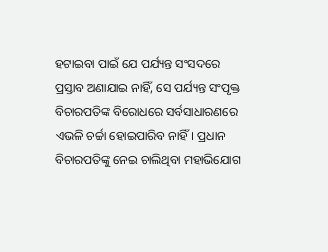ହଟାଇବା ପାଇଁ ଯେ ପର୍ଯ୍ୟନ୍ତ ସଂସଦରେ ପ୍ରସ୍ତାବ ଅଣାଯାଇ ନାହିଁ, ସେ ପର୍ଯ୍ୟନ୍ତ ସଂପୃକ୍ତ ବିଚାରପତିଙ୍କ ବିରୋଧରେ ସର୍ବସାଧାରଣରେ ଏଭଳି ଚର୍ଚ୍ଚା ହୋଇପାରିବ ନାହିଁ। ପ୍ରଧାନ ବିଚାରପତିଙ୍କୁ ନେଇ ଚାଲିଥିବା ମହାଭିଯୋଗ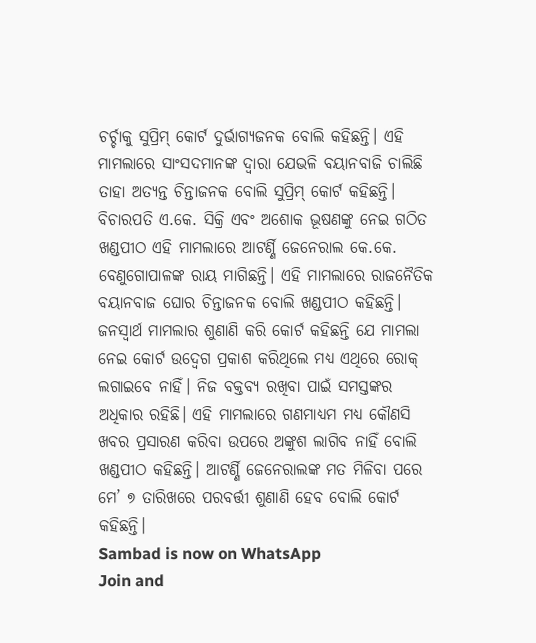ଚର୍ଚ୍ଚାକୁ ସୁପ୍ରିମ୍ କୋର୍ଟ ଦୁର୍ଭାଗ୍ୟଜନକ ବୋଲି କହିଛନ୍ତି। ଏହି ମାମଲାରେ ସାଂସଦମାନଙ୍କ ଦ୍ୱାରା ଯେଭଳି ବୟାନବାଜି ଚାଲିଛି ତାହା ଅତ୍ୟନ୍ତ ଚିନ୍ତାଜନକ ବୋଲି ସୁପ୍ରିମ୍ କୋର୍ଟ କହିଛନ୍ତି। ବିଚାରପତି ଏ.କେ. ସିକ୍ରି ଏବଂ ଅଶୋକ ଭୂଷଣଙ୍କୁ ନେଇ ଗଠିତ ଖଣ୍ଡପୀଠ ଏହି ମାମଲାରେ ଆଟର୍ଣ୍ଣି ଜେନେରାଲ କେ.କେ. ବେଣୁଗୋପାଳଙ୍କ ରାୟ ମାଗିଛନ୍ତି। ଏହି ମାମଲାରେ ରାଜନୈତିକ ବୟାନବାଜ ଘୋର ଚିନ୍ତାଜନକ ବୋଲି ଖଣ୍ଡପୀଠ କହିଛନ୍ତି। ଜନସ୍ୱାର୍ଥ ମାମଲାର ଶୁଣାଣି କରି କୋର୍ଟ କହିଛନ୍ତି ଯେ ମାମଲା ନେଇ କୋର୍ଟ ଉଦ୍ବେଗ ପ୍ରକାଶ କରିଥିଲେ ମଧ୍ୟ ଏଥିରେ ରୋକ୍ ଲଗାଇବେ ନାହିଁ। ନିଜ ବକ୍ତବ୍ୟ ରଖିବା ପାଇଁ ସମସ୍ତଙ୍କର ଅଧିକାର ରହିଛି। ଏହି ମାମଲାରେ ଗଣମାଧ୍ୟମ ମଧ୍ୟ କୌଣସି ଖବର ପ୍ରସାରଣ କରିବା ଉପରେ ଅଙ୍କୁଶ ଲାଗିବ ନାହିଁ ବୋଲି ଖଣ୍ଡପୀଠ କହିଛନ୍ତି। ଆଟର୍ଣ୍ଣି ଜେନେରାଲଙ୍କ ମତ ମିଳିବା ପରେ ମେ’ ୭ ତାରିଖରେ ପରବର୍ତ୍ତୀ ଶୁଣାଣି ହେବ ବୋଲି କୋର୍ଟ କହିଛନ୍ତି।
Sambad is now on WhatsApp
Join and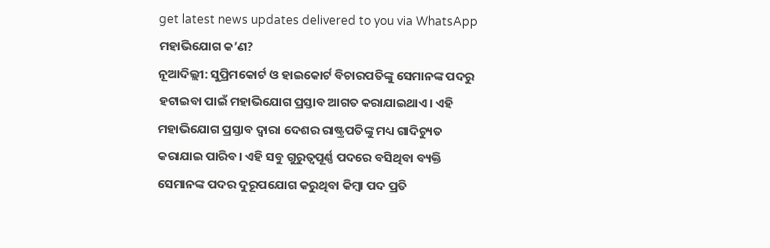get latest news updates delivered to you via WhatsApp
ମହାଭିଯୋଗ କ’ଣ?
ନୂଆଦିଲ୍ଲୀ: ସୁପ୍ରିମକୋର୍ଟ ଓ ହାଇକୋର୍ଟ ବିଚାରପତିଙ୍କୁ ସେମାନଙ୍କ ପଦରୁ ହଟାଇବା ପାଇଁ ମହାଭିଯୋଗ ପ୍ରସ୍ତାବ ଆଗତ କରାଯାଇଥାଏ। ଏହି ମହାଭିଯୋଗ ପ୍ରସ୍ତାବ ଦ୍ୱାରା ଦେଶର ରାଷ୍ଟ୍ରପତିଙ୍କୁ ମଧ୍ୟ ଗାଦିଚ୍ୟୁତ କରାଯାଇ ପାରିବ। ଏହି ସବୁ ଗୁରୁତ୍ୱପୂର୍ଣ୍ଣ ପଦରେ ବସିଥିବା ବ୍ୟକ୍ତି ସେମାନଙ୍କ ପଦର ଦୁରୂପଯୋଗ କରୁଥିବା କିମ୍ବା ପଦ ପ୍ରତି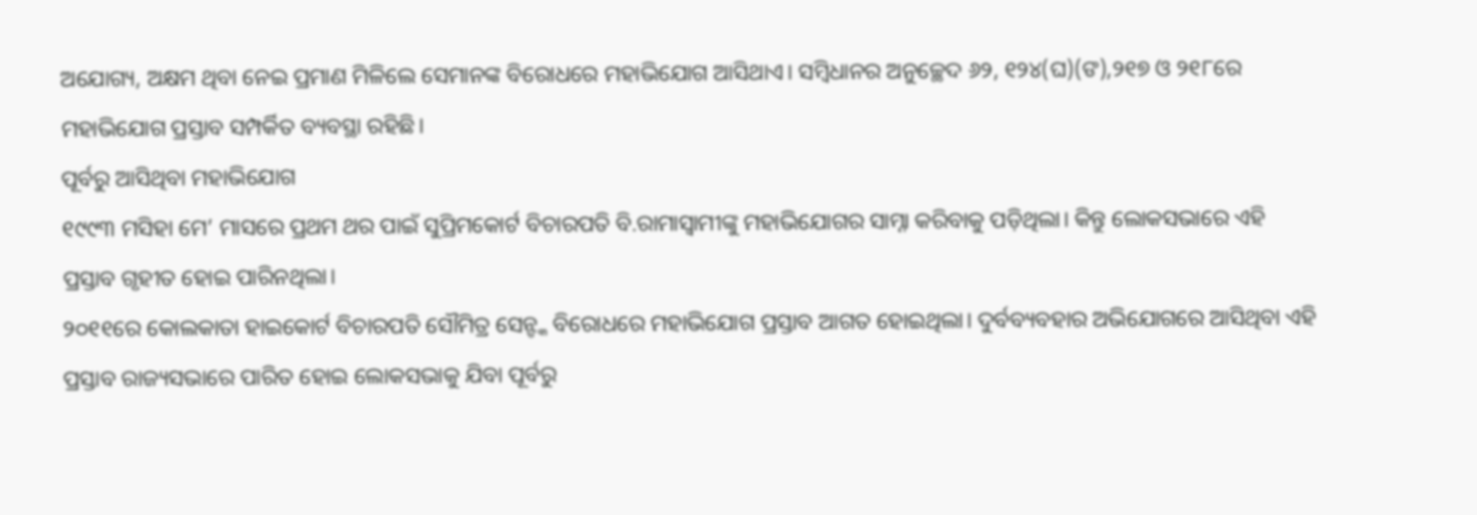ଅଯୋଗ୍ୟ, ଅକ୍ଷମ ଥିବା ନେଇ ପ୍ରମାଣ ମିଳିଲେ ସେମାନଙ୍କ ବିରୋଧରେ ମହାଭିଯୋଗ ଆସିଥାଏ। ସମ୍ବିଧାନର ଅନୁଚ୍ଛେଦ ୬୨, ୧୨୪(ଘ)(ଙ),୨୧୭ ଓ ୨୧୮ରେ ମହାଭିଯୋଗ ପ୍ରସ୍ତାବ ସମ୍ପର୍କିତ ବ୍ୟବସ୍ଥା ରହିଛି।
ପୂର୍ବରୁ ଆସିଥିବା ମହାଭିଯୋଗ
୧୯୯୩ ମସିହା ମେ’ ମାସରେ ପ୍ରଥମ ଥର ପାଇଁ ସୁପ୍ରିମକୋର୍ଟ ବିଚାରପତି ବି.ରାମାସ୍ୱାମୀଙ୍କୁ ମହାଭିଯୋଗର ସାମ୍ନା କରିବାକୁ ପଡ଼ିଥିଲା। କିନ୍ତୁ ଲୋକସଭାରେ ଏହି ପ୍ରସ୍ତାବ ଗୃହୀତ ହୋଇ ପାରିନଥିଲା।
୨୦୧୧ରେ କୋଲକାତା ହାଇକୋର୍ଟ ବିଚାରପତି ସୌମିତ୍ର ସେନ୍ଙ୍କ ବିରୋଧରେ ମହାଭିଯୋଗ ପ୍ରସ୍ତାବ ଆଗତ ହୋଇଥିଲା। ଦୁର୍ବବ୍ୟବହାର ଅଭିଯୋଗରେ ଆସିଥିବା ଏହି ପ୍ରସ୍ତାବ ରାଜ୍ୟସଭାରେ ପାରିତ ହୋଇ ଲୋକସଭାକୁ ଯିବା ପୂର୍ବରୁ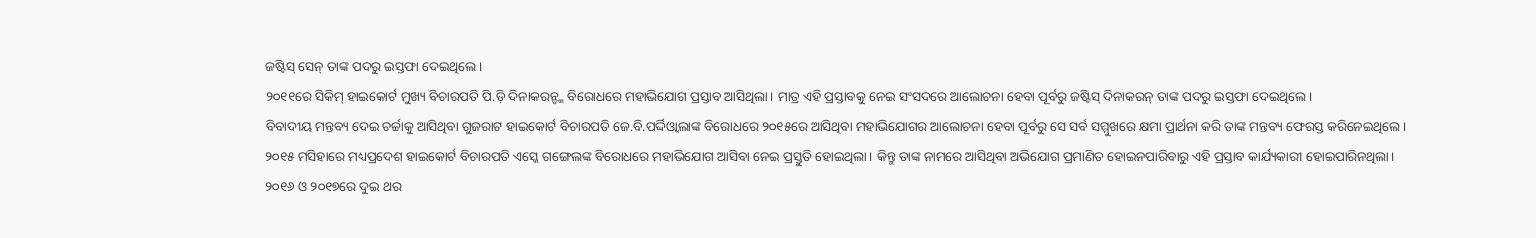ଜଷ୍ଟିସ୍ ସେନ୍ ତାଙ୍କ ପଦରୁ ଇସ୍ତଫା ଦେଇଥିଲେ।
୨୦୧୧ରେ ସିକିମ୍ ହାଇକୋର୍ଟ ମୁଖ୍ୟ ବିଚାରପତି ପି.ଡ଼ି ଦିନାକରନ୍ଙ୍କ ବିରୋଧରେ ମହାଭିଯୋଗ ପ୍ରସ୍ତାବ ଆସିଥିଲା। ମାତ୍ର ଏହି ପ୍ରସ୍ତାବକୁ ନେଇ ସଂସଦରେ ଆଲୋଚନା ହେବା ପୂର୍ବରୁ ଜଷ୍ଟିସ୍ ଦିନାକରନ୍ ତାଙ୍କ ପଦରୁ ଇସ୍ତଫା ଦେଇଥିଲେ।
ବିବାଦୀୟ ମନ୍ତବ୍ୟ ଦେଇ ଚର୍ଚ୍ଚାକୁ ଆସିଥିବା ଗୁଜରାଟ ହାଇକୋର୍ଟ ବିଚାରପତି ଜେ.ବି.ପର୍ଦ୍ଦିଓ୍ଵାଲାଙ୍କ ବିରୋଧରେ ୨୦୧୫ରେ ଆସିଥିବା ମହାଭିଯୋଗର ଆଲୋଚନା ହେବା ପୂର୍ବରୁ ସେ ସର୍ବ ସମ୍ମୁଖରେ କ୍ଷମା ପ୍ରାର୍ଥନା କରି ତାଙ୍କ ମନ୍ତବ୍ୟ ଫେରସ୍ତ କରିନେଇଥିଲେ।
୨୦୧୫ ମସିହାରେ ମଧ୍ୟପ୍ରଦେଶ ହାଇକୋର୍ଟ ବିଚାରପତି ଏସ୍କେ ଗଙ୍ଗେଲଙ୍କ ବିରୋଧରେ ମହାଭିଯୋଗ ଆସିବା ନେଇ ପ୍ରସ୍ତୁତି ହୋଇଥିଲା। କିନ୍ତୁ ତାଙ୍କ ନାମରେ ଆସିଥିବା ଅଭିଯୋଗ ପ୍ରମାଣିତ ହୋଇନପାରିବାରୁ ଏହି ପ୍ରସ୍ତାବ କାର୍ଯ୍ୟକାରୀ ହୋଇପାରିନଥିଲା।
୨୦୧୬ ଓ ୨୦୧୭ରେ ଦୁଇ ଥର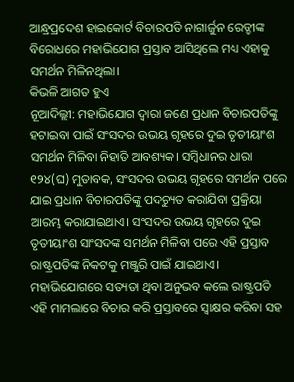ଆନ୍ଧ୍ରପ୍ରଦେଶ ହାଇକୋର୍ଟ ବିଚାରପତି ନାଗାର୍ଜୁନ ରେଡ୍ଡୀଙ୍କ ବିରୋଧରେ ମହାଭିଯୋଗ ପ୍ରସ୍ତାବ ଆସିଥିଲେ ମଧ୍ୟ ଏହାକୁ ସମର୍ଥନ ମିଳିନଥିଲା।
କିଭଳି ଆଗତ ହୁଏ
ନୂଆଦିଲ୍ଲୀ: ମହାଭିଯୋଗ ଦ୍ୱାରା ଜଣେ ପ୍ରଧାନ ବିଚାରପତିଙ୍କୁ ହଟାଇବା ପାଇଁ ସଂସଦର ଉଭୟ ଗୃହରେ ଦୁଇ ତୃତୀୟାଂଶ ସମର୍ଥନ ମିଳିବା ନିହାତି ଆବଶ୍ୟକ। ସମ୍ବିଧାନର ଧାରା ୧୨୪(ଘ) ମୁତାବକ, ସଂସଦର ଉଭୟ ଗୃହରେ ସମର୍ଥନ ପରେ ଯାଇ ପ୍ରଧାନ ବିଚାରପତିଙ୍କୁ ପଦଚ୍ୟୁତ କରାଯିବା ପ୍ରକ୍ରିୟା ଆରମ୍ଭ କରାଯାଇଥାଏ। ସଂସଦର ଉଭୟ ଗୃହରେ ଦୁଇ ତୃତୀୟାଂଶ ସାଂସଦଙ୍କ ସମର୍ଥନ ମିଳିବା ପରେ ଏହି ପ୍ରସ୍ତାବ ରାଷ୍ଟ୍ରପତିଙ୍କ ନିକଟକୁ ମଞ୍ଜୁରି ପାଇଁ ଯାଇଥାଏ। ମହାଭିଯୋଗରେ ସତ୍ୟତା ଥିବା ଅନୁଭବ କଲେ ରାଷ୍ଟ୍ରପତି ଏହି ମାମଲାରେ ବିଚାର କରି ପ୍ରସ୍ତାବରେ ସ୍ୱାକ୍ଷର କରିବା ସହ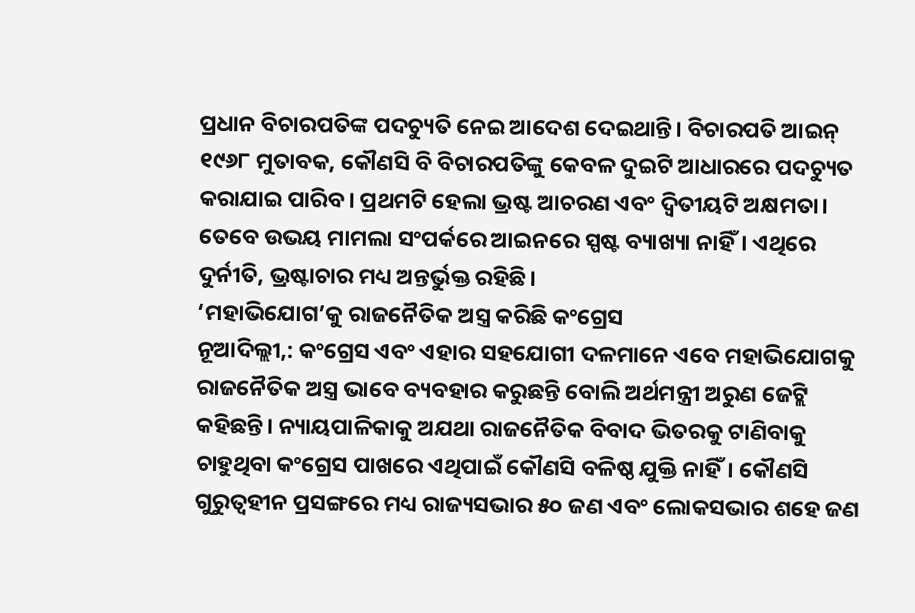ପ୍ରଧାନ ବିଚାରପତିଙ୍କ ପଦଚ୍ୟୁତି ନେଇ ଆଦେଶ ଦେଇଥାନ୍ତି। ବିଚାରପତି ଆଇନ୍ ୧୯୬୮ ମୁତାବକ, କୌଣସି ବି ବିଚାରପତିଙ୍କୁ କେବଳ ଦୁଇଟି ଆଧାରରେ ପଦଚ୍ୟୁତ କରାଯାଇ ପାରିବ। ପ୍ରଥମଟି ହେଲା ଭ୍ରଷ୍ଟ ଆଚରଣ ଏବଂ ଦ୍ୱିତୀୟଟି ଅକ୍ଷମତା। ତେବେ ଉଭୟ ମାମଲା ସଂପର୍କରେ ଆଇନରେ ସ୍ପଷ୍ଟ ବ୍ୟାଖ୍ୟା ନାହିଁ। ଏଥିରେ ଦୁର୍ନୀତି, ଭ୍ରଷ୍ଟାଚାର ମଧ୍ୟ ଅନ୍ତର୍ଭୁକ୍ତ ରହିଛି।
‘ମହାଭିଯୋଗ’କୁ ରାଜନୈତିକ ଅସ୍ତ୍ର କରିଛି କଂଗ୍ରେସ
ନୂଆଦିଲ୍ଲୀ,: କଂଗ୍ରେସ ଏବଂ ଏହାର ସହଯୋଗୀ ଦଳମାନେ ଏବେ ମହାଭିଯୋଗକୁ ରାଜନୈତିକ ଅସ୍ତ୍ର ଭାବେ ବ୍ୟବହାର କରୁଛନ୍ତି ବୋଲି ଅର୍ଥମନ୍ତ୍ରୀ ଅରୁଣ ଜେଟ୍ଲି କହିଛନ୍ତି। ନ୍ୟାୟପାଳିକାକୁ ଅଯଥା ରାଜନୈତିକ ବିବାଦ ଭିତରକୁ ଟାଣିବାକୁ ଚାହୁଥିବା କଂଗ୍ରେସ ପାଖରେ ଏଥିପାଇଁ କୌଣସି ବଳିଷ୍ଠ ଯୁକ୍ତି ନାହିଁ। କୌଣସି ଗୁରୁତ୍ୱହୀନ ପ୍ରସଙ୍ଗରେ ମଧ୍ୟ ରାଜ୍ୟସଭାର ୫୦ ଜଣ ଏବଂ ଲୋକସଭାର ଶହେ ଜଣ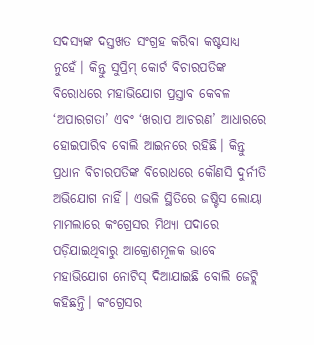ସଦସ୍ୟଙ୍କ ଦସ୍ତଖତ ସଂଗ୍ରହ କରିବା କଷ୍ଟସାଧ୍ୟ ନୁହେଁ। କିନ୍ତୁ ସୁପ୍ରିମ୍ କୋର୍ଟ ବିଚାରପତିଙ୍କ ବିରୋଧରେ ମହାଭିଯୋଗ ପ୍ରସ୍ତାବ କେବଳ ‘ଅପାରଗତା’ ଏବଂ ‘ଖରାପ ଆଚରଣ’ ଆଧାରରେ ହୋଇପାରିବ ବୋଲି ଆଇନରେ ରହିଛି। କିନ୍ତୁ ପ୍ରଧାନ ବିଚାରପତିଙ୍କ ବିରୋଧରେ କୌଣସି ଦୁର୍ନୀତି ଅଭିଯୋଗ ନାହିଁ। ଏଭଳି ସ୍ଥିତିରେ ଜଷ୍ଟିସ ଲୋୟା ମାମଲାରେ କଂଗ୍ରେସର ମିଥ୍ୟା ପଦାରେ ପଡ଼ିଯାଇଥିବାରୁ ଆକ୍ରୋଶମୂଳକ ଭାବେ ମହାଭିଯୋଗ ନୋଟିସ୍ ଦିଆଯାଇଛି ବୋଲି ଜେଟ୍ଲି କହିଛନ୍ତି। କଂଗ୍ରେସର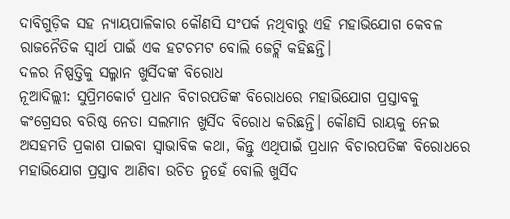ଦାବିଗୁଡ଼ିକ ସହ ନ୍ୟାୟପାଳିକାର କୌଣସି ସଂପର୍କ ନଥିବାରୁ ଏହି ମହାଭିଯୋଗ କେବଳ ରାଜନୈତିକ ସ୍ୱାର୍ଥ ପାଇଁ ଏକ ହଟଚମଟ ବୋଲି ଜେଟ୍ଲି କହିଛନ୍ତି।
ଦଳର ନିଷ୍ପତ୍ତିକୁ ସଲ୍ମାନ ଖୁର୍ସିଦଙ୍କ ବିରୋଧ
ନୂଆଦିଲ୍ଲୀ: ସୁପ୍ରିମକୋର୍ଟ ପ୍ରଧାନ ବିଚାରପତିଙ୍କ ବିରୋଧରେ ମହାଭିଯୋଗ ପ୍ରସ୍ତାବକୁ କଂଗ୍ରେସର ବରିଷ୍ଠ ନେତା ସଲମାନ ଖୁର୍ସିଦ ବିରୋଧ କରିଛନ୍ତି। କୌଣସି ରାୟକୁ ନେଇ ଅସହମତି ପ୍ରକାଶ ପାଇବା ସ୍ୱାଭାବିକ କଥା, କିନ୍ତୁ ଏଥିପାଇଁ ପ୍ରଧାନ ବିଚାରପତିଙ୍କ ବିରୋଧରେ ମହାଭିଯୋଗ ପ୍ରସ୍ତାବ ଆଣିବା ଉଚିତ ନୁହେଁ ବୋଲି ଖୁର୍ସିଦ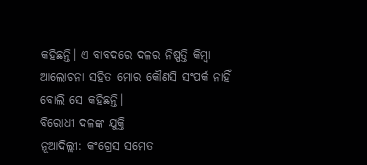କହିଛନ୍ତି। ଏ ବାବଦରେ ଦଳର ନିଷ୍ପତ୍ତି କିମ୍ବା ଆଲୋଚନା ସହିତ ମୋର କୌଣସି ସଂପର୍କ ନାହିଁ ବୋଲି ସେ କହିଛନ୍ତି।
ବିରୋଧୀ ଦଳଙ୍କ ଯୁକ୍ତି
ନୂଆଦିଲ୍ଲୀ: କଂଗ୍ରେସ ସମେତ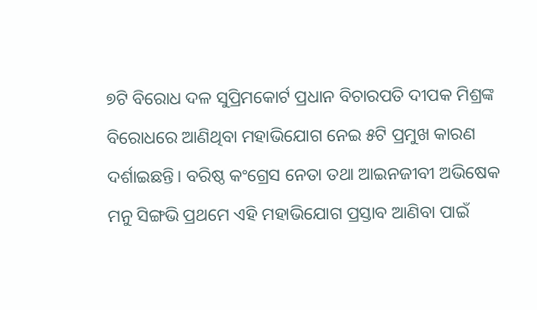୭ଟି ବିରୋଧ ଦଳ ସୁପ୍ରିମକୋର୍ଟ ପ୍ରଧାନ ବିଚାରପତି ଦୀପକ ମିଶ୍ରଙ୍କ ବିରୋଧରେ ଆଣିଥିବା ମହାଭିଯୋଗ ନେଇ ୫ଟି ପ୍ରମୁଖ କାରଣ ଦର୍ଶାଇଛନ୍ତି। ବରିଷ୍ଠ କଂଗ୍ରେସ ନେତା ତଥା ଆଇନଜୀବୀ ଅଭିଷେକ ମନୁ ସିଙ୍ଗଭି ପ୍ରଥମେ ଏହି ମହାଭିଯୋଗ ପ୍ରସ୍ତାବ ଆଣିବା ପାଇଁ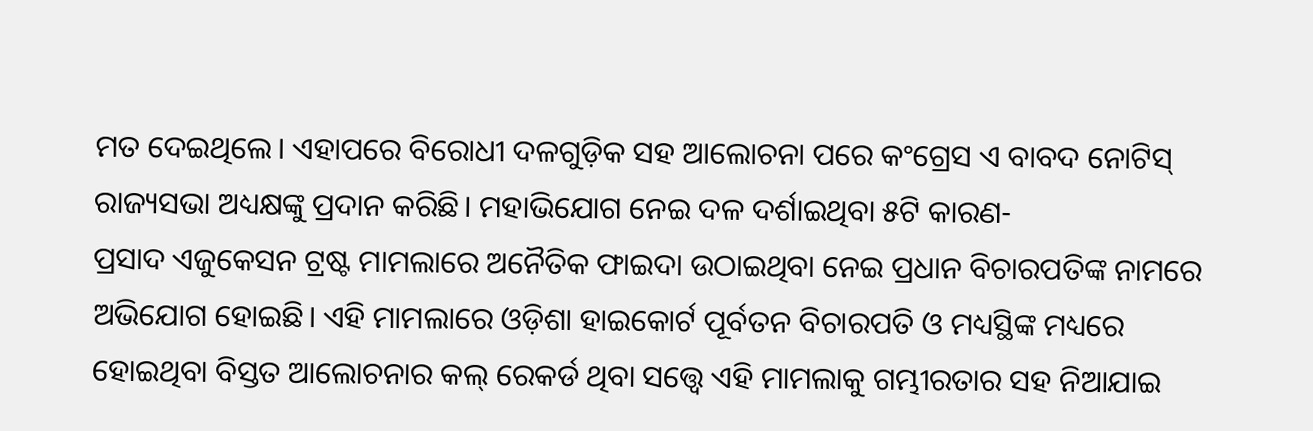ମତ ଦେଇଥିଲେ। ଏହାପରେ ବିରୋଧୀ ଦଳଗୁଡ଼ିକ ସହ ଆଲୋଚନା ପରେ କଂଗ୍ରେସ ଏ ବାବଦ ନୋଟିସ୍ ରାଜ୍ୟସଭା ଅଧ୍ୟକ୍ଷଙ୍କୁ ପ୍ରଦାନ କରିଛି। ମହାଭିଯୋଗ ନେଇ ଦଳ ଦର୍ଶାଇଥିବା ୫ଟି କାରଣ-
ପ୍ରସାଦ ଏଜୁକେସନ ଟ୍ରଷ୍ଟ ମାମଲାରେ ଅନୈତିକ ଫାଇଦା ଉଠାଇଥିବା ନେଇ ପ୍ରଧାନ ବିଚାରପତିଙ୍କ ନାମରେ ଅଭିଯୋଗ ହୋଇଛି। ଏହି ମାମଲାରେ ଓଡ଼ିଶା ହାଇକୋର୍ଟ ପୂର୍ବତନ ବିଚାରପତି ଓ ମଧ୍ୟସ୍ଥିଙ୍କ ମଧ୍ୟରେ ହୋଇଥିବା ବିସ୍ତତ ଆଲୋଚନାର କଲ୍ ରେକର୍ଡ ଥିବା ସତ୍ତ୍ୱେ ଏହି ମାମଲାକୁ ଗମ୍ଭୀରତାର ସହ ନିଆଯାଇ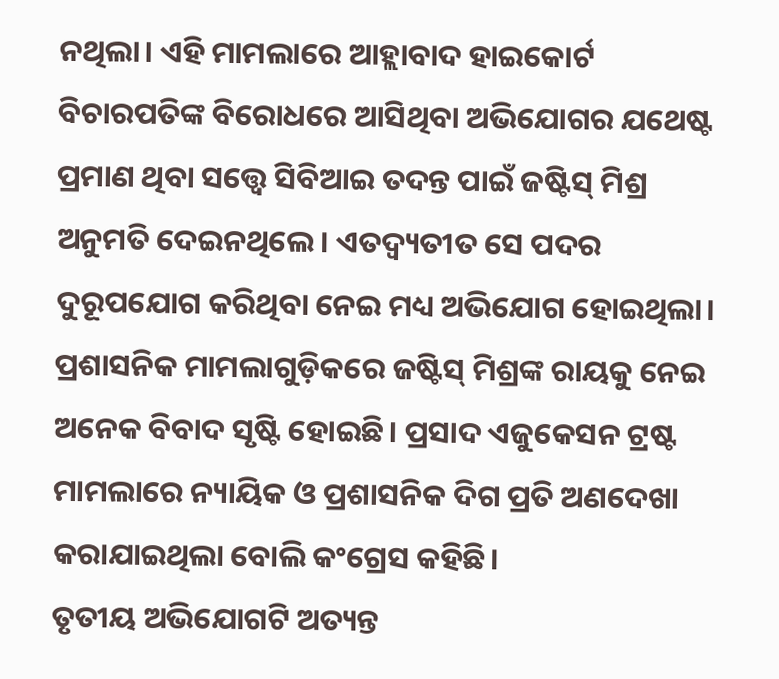ନଥିଲା। ଏହି ମାମଲାରେ ଆହ୍ଲାବାଦ ହାଇକୋର୍ଟ ବିଚାରପତିଙ୍କ ବିରୋଧରେ ଆସିଥିବା ଅଭିଯୋଗର ଯଥେଷ୍ଟ ପ୍ରମାଣ ଥିବା ସତ୍ତ୍ୱେ ସିବିଆଇ ତଦନ୍ତ ପାଇଁ ଜଷ୍ଟିସ୍ ମିଶ୍ର ଅନୁମତି ଦେଇନଥିଲେ। ଏତଦ୍ବ୍ୟତୀତ ସେ ପଦର ଦୁରୂପଯୋଗ କରିଥିବା ନେଇ ମଧ୍ୟ ଅଭିଯୋଗ ହୋଇଥିଲା।
ପ୍ରଶାସନିକ ମାମଲାଗୁଡ଼ିକରେ ଜଷ୍ଟିସ୍ ମିଶ୍ରଙ୍କ ରାୟକୁ ନେଇ ଅନେକ ବିବାଦ ସୃଷ୍ଟି ହୋଇଛି। ପ୍ରସାଦ ଏଜୁକେସନ ଟ୍ରଷ୍ଟ ମାମଲାରେ ନ୍ୟାୟିକ ଓ ପ୍ରଶାସନିକ ଦିଗ ପ୍ରତି ଅଣଦେଖା କରାଯାଇଥିଲା ବୋଲି କଂଗ୍ରେସ କହିଛି।
ତୃତୀୟ ଅଭିଯୋଗଟି ଅତ୍ୟନ୍ତ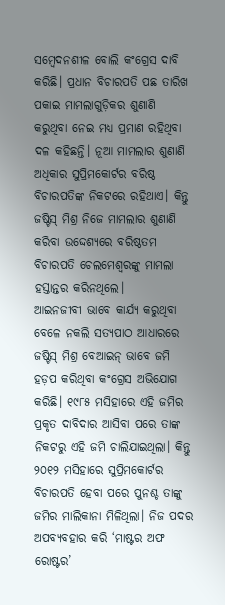ସମ୍ବେଦନଶୀଳ ବୋଲି କଂଗ୍ରେସ ଦାବି କରିଛି। ପ୍ରଧାନ ବିଚାରପତି ପଛ ତାରିଖ ପକାଇ ମାମଲାଗୁଡ଼ିକର ଶୁଣାଣି କରୁଥିବା ନେଇ ମଧ୍ୟ ପ୍ରମାଣ ରହିଥିବା ଦଳ କହିଛନ୍ତି। ନୂଆ ମାମଲାର ଶୁଣାଣି ଅଧିକାର ସୁପ୍ରିମକୋର୍ଟର ବରିଷ୍ଠ ବିଚାରପତିଙ୍କ ନିକଟରେ ରହିଥାଏ। କିନ୍ତୁ ଜଷ୍ଟିସ୍ ମିଶ୍ର ନିଜେ ମାମଲାର ଶୁଣାଣି କରିବା ଉଦ୍ଦେଶ୍ୟରେ ବରିଷ୍ଠତମ ବିଚାରପତି ଚେଲମେଶ୍ୱରଙ୍କୁ ମାମଲା ହସ୍ତାନ୍ତର କରିନଥିଲେ।
ଆଇନଜୀବୀ ଭାବେ କାର୍ଯ୍ୟ କରୁଥିବା ବେଳେ ନକଲି ସତ୍ୟପାଠ ଆଧାରରେ ଜଷ୍ଟିସ୍ ମିଶ୍ର ବେଆଇନ୍ ଭାବେ ଜମି ହଡ଼ପ କରିଥିବା କଂଗ୍ରେସ ଅଭିଯୋଗ କରିଛି। ୧୯୮୫ ମସିହାରେ ଏହି ଜମିର ପ୍ରକୃତ ଦାବିଦାର ଆସିବା ପରେ ତାଙ୍କ ନିକଟରୁ ଏହି ଜମି ଚାଲିଯାଇଥିଲା। କିନ୍ତୁ ୨୦୧୨ ମସିହାରେ ସୁପ୍ରିମକୋର୍ଟର ବିଚାରପତି ହେବା ପରେ ପୁନଶ୍ଚ ତାଙ୍କୁ ଜମିର ମାଲିକାନା ମିଳିଥିଲା। ନିଜ ପଦର ଅପବ୍ୟବହାର କରି ‘ମାଷ୍ଟର ଅଫ ରୋଷ୍ଟର’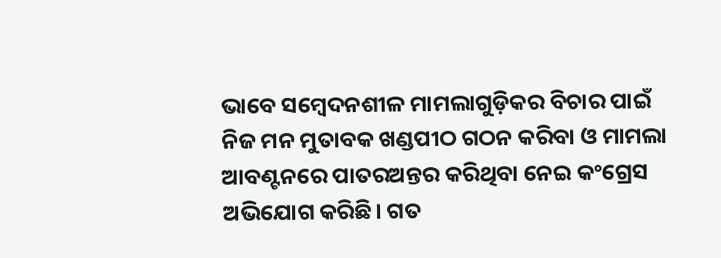ଭାବେ ସମ୍ବେଦନଶୀଳ ମାମଲାଗୁଡ଼ିକର ବିଚାର ପାଇଁ ନିଜ ମନ ମୁତାବକ ଖଣ୍ଡପୀଠ ଗଠନ କରିବା ଓ ମାମଲା ଆବଣ୍ଟନରେ ପାତରଅନ୍ତର କରିଥିବା ନେଇ କଂଗ୍ରେସ ଅଭିଯୋଗ କରିଛି। ଗତ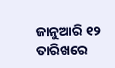ଜାନୁଆରି ୧୨ ତାରିଖରେ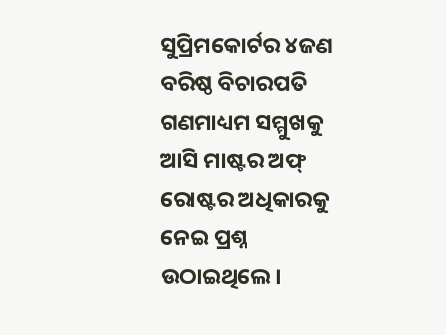ସୁପ୍ରିମକୋର୍ଟର ୪ଜଣ ବରିଷ୍ଠ ବିଚାରପତି ଗଣମାଧ୍ୟମ ସମ୍ମୁଖକୁ ଆସି ମାଷ୍ଟର ଅଫ୍ ରୋଷ୍ଟର ଅଧିକାରକୁ ନେଇ ପ୍ରଶ୍ନ ଉଠାଇଥିଲେ।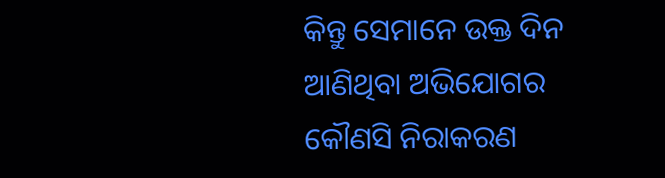କିନ୍ତୁ ସେମାନେ ଉକ୍ତ ଦିନ ଆଣିଥିବା ଅଭିଯୋଗର କୌଣସି ନିରାକରଣ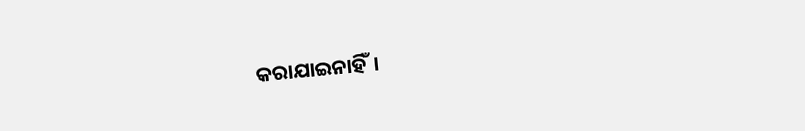କରାଯାଇନାହିଁ।